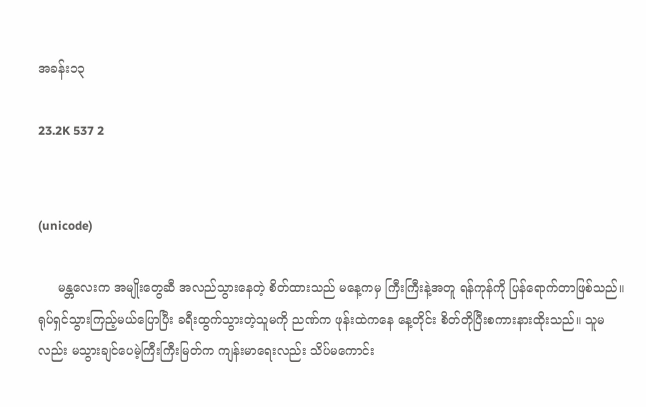အခန်း၁၃

23.2K 537 2


(unicode)

     မန္တလေးက အမျိုးတွေဆီ အလည်သွားနေတဲ့ စိတ်ထားသည် မနေ့ကမှ ကြီးကြီးနဲ့အတူ ရန်ကုန်ကို ပြန်ရောက်တာဖြစ်သည်။
ရုပ်ရှင်သွားကြည့်မယ်ပြောပြီး ခရီးထွက်သွားတဲ့သူမကို ညဏ်က ဖုန်းထဲကနေ နေ့တိုင်း စိတ်တိုပြီးစကားနားထိုးသည်။ သူမလည်း မသွားချင်ပေမဲ့ကြီးကြီးမြတ်က ကျန်းမာရေးလည်း သိပ်မကောင်း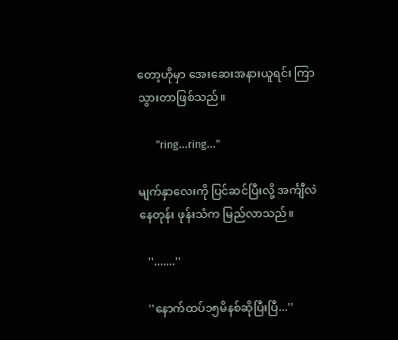တော့ဟိုမှာ အေးဆေးအနားယူရင်း ကြာသွားတာဖြစ်သည်။

      ''ring...ring...''

မျက်နှာလေးကို ပြင်ဆင်ပြီးလို့ အင်္ကျီလဲနေတုန်း ဖုန်းသံက မြည်လာသည်။

   ''.......''

   ''နောက်ထပ်၁၅မိနစ်ဆိုပြီးပြီ...''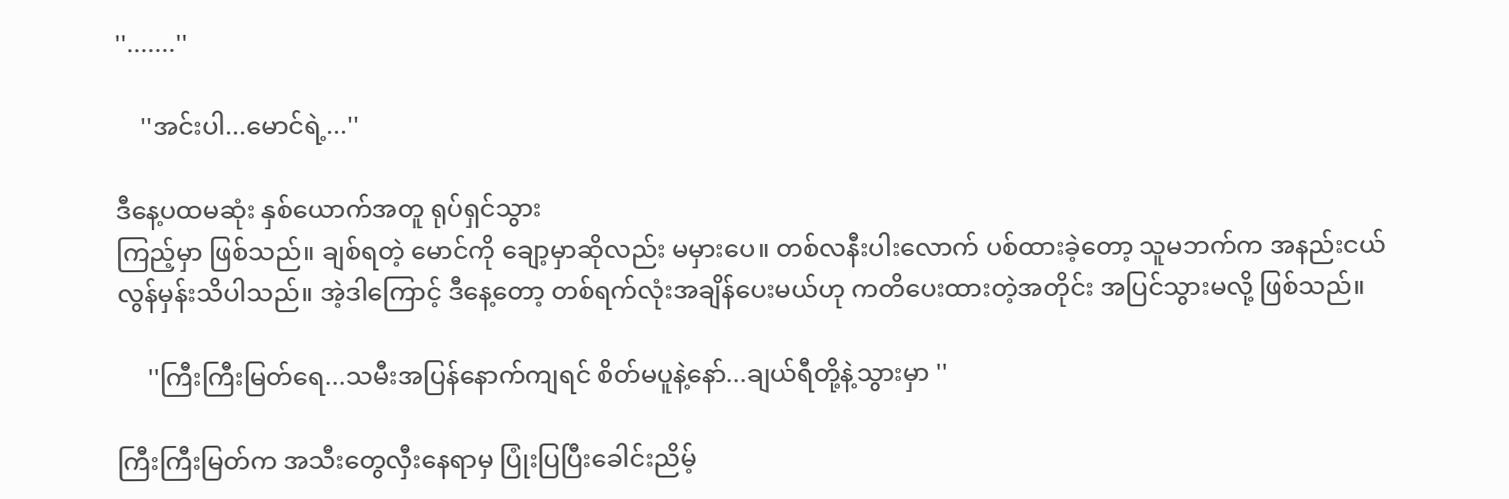''.......''

    ''အင်းပါ...မောင်ရဲ့...''

ဒီနေ့ပထမဆုံး နှစ်ယောက်အတူ ရုပ်ရှင်သွား
ကြည့်မှာ ဖြစ်သည်။ ချစ်ရတဲ့ မောင်ကို ချော့မှာဆိုလည်း မမှားပေ။ တစ်လနီးပါးလောက် ပစ်ထားခဲ့တော့ သူမဘက်က အနည်းငယ်လွန်မှန်းသိပါသည်။ အဲ့ဒါကြောင့် ဒီနေ့တော့ တစ်ရက်လုံးအချိန်ပေးမယ်ဟု ကတိပေးထားတဲ့အတိုင်း အပြင်သွားမလို့ ဖြစ်သည်။

     ''ကြီးကြီးမြတ်ရေ...သမီးအပြန်နောက်ကျရင် စိတ်မပူနဲ့နော်...ချယ်ရီတို့နဲ့သွားမှာ ''

ကြီးကြီးမြတ်က အသီးတွေလှီးနေရာမှ ပြုံးပြပြီးခေါင်းညိမ့်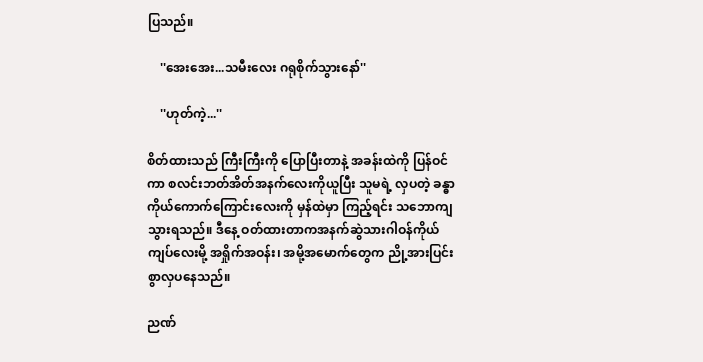ပြသည်။

    ''အေးအေး...သမီးလေး ဂရုစိုက်သွားနော်''

    ''ဟုတ်ကဲ့...''

စိတ်ထားသည် ကြီးကြီးကို ပြောပြီးတာနဲ့ အခန်းထဲကို ပြန်ဝင်ကာ စလင်းဘတ်အိတ်အနက်လေးကိုယူပြီး သူမရဲ့ လှပတဲ့ ခန္ဓာကိုယ်ကောက်ကြောင်းလေးကို မှန်ထဲမှာ ကြည့်ရင်း သဘောကျသွားရသည်။ ဒီနေ့ ဝတ်ထားတာကအနက်ဆွဲသားဂါဝန်ကိုယ်ကျပ်လေးမို့ အရှိုက်အဝန်း၊ အမို့အမောက်တွေက ညို့အားပြင်းစွာလှပနေသည်။

ညဏ်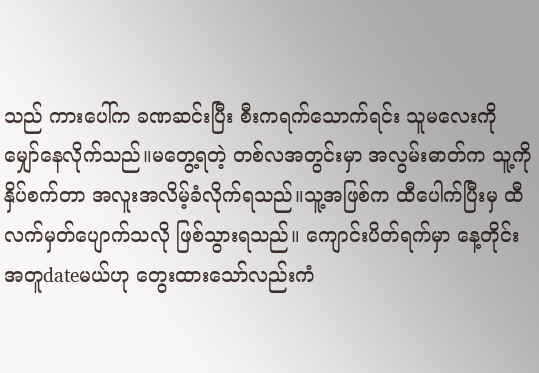သည် ကားပေါ်က ခဏဆင်းပြီး စီးကရက်သောက်ရင်း သူမလေးကို မျှော်နေလိုက်သည်။မတွေ့ရတဲ့ တစ်လအတွင်းမှာ အလွမ်းဓာတ်က သူ့ကိုနှိပ်စက်တာ အလူးအလိမ့်ခံလိုက်ရသည်။သူ့အဖြစ်က ထီပေါက်ပြီးမှ ထီလက်မှတ်ပျောက်သလို ဖြစ်သွားရသည်။ ကျောင်းပိတ်ရက်မှာ နေ့တိုင်း အတူdateမယ်ဟု တွေးထားသော်လည်းကံ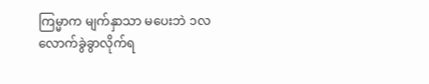ကြမ္မာက မျက်နှာသာ မပေးဘဲ ၁လလောက်ခွဲခွာလိုက်ရ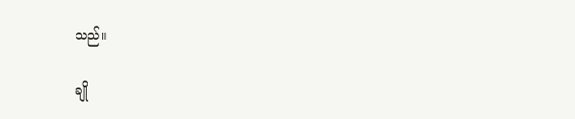သည်။

ချို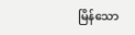မြိန်သော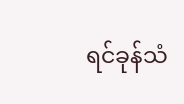ရင်ခုန်သံ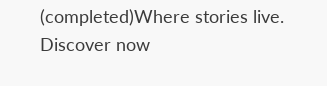(completed)Where stories live. Discover now